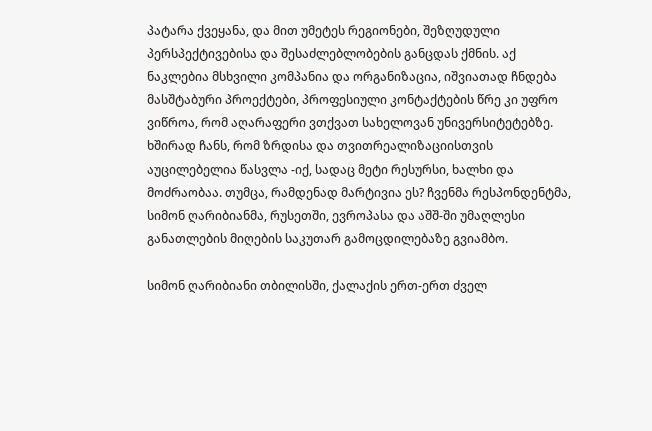პატარა ქვეყანა, და მით უმეტეს რეგიონები, შეზღუდული პერსპექტივებისა და შესაძლებლობების განცდას ქმნის. აქ ნაკლებია მსხვილი კომპანია და ორგანიზაცია, იშვიათად ჩნდება მასშტაბური პროექტები, პროფესიული კონტაქტების წრე კი უფრო ვიწროა, რომ აღარაფერი ვთქვათ სახელოვან უნივერსიტეტებზე. ხშირად ჩანს, რომ ზრდისა და თვითრეალიზაციისთვის აუცილებელია წასვლა -იქ, სადაც მეტი რესურსი, ხალხი და მოძრაობაა. თუმცა, რამდენად მარტივია ეს? ჩვენმა რესპონდენტმა, სიმონ ღარიბიანმა, რუსეთში, ევროპასა და აშშ-ში უმაღლესი განათლების მიღების საკუთარ გამოცდილებაზე გვიამბო.

სიმონ ღარიბიანი თბილისში, ქალაქის ერთ-ერთ ძველ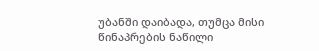უბანში დაიბადა, თუმცა მისი წინაპრების ნაწილი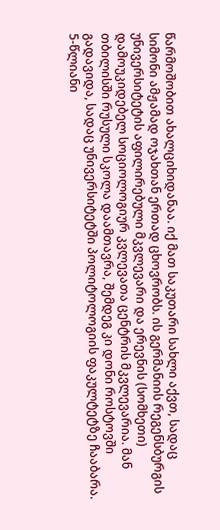წარმოშობით ახალციხიდანაა. იქ მათ საკუთარი სახლი აქვთ, სადაც სიმონი ამჟამად ოჯახთან ერთად ცხოვრობს. ის გერმანიის რეგენსბურგის უნივერსიტეტის აფილირებული მკვლევარი და ერევნის (სომხეთი) დამოუკიდებელ სოციოლოგიურ კვლევათა ცენტრის მკვლევარია. მან თბილისში რუსული სკოლა დაამთავრა, შემდეგ კი დონი როსტოვში გადავიდა, სადაც უნივერსიტეტში პოლიტოლოგიის ფაკულტეტზე ჩააბარა. 5-წლიანი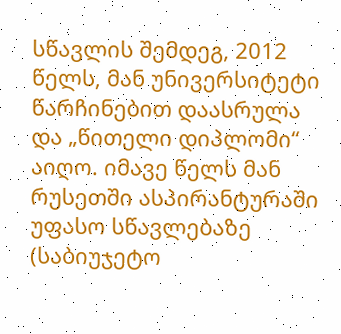სწავლის შემდეგ, 2012 წელს, მან უნივერსიტეტი წარჩინებით დაასრულა და „წითელი დიპლომი“ აიღო. იმავე წელს მან რუსეთში ასპირანტურაში უფასო სწავლებაზე (საბიუჯეტო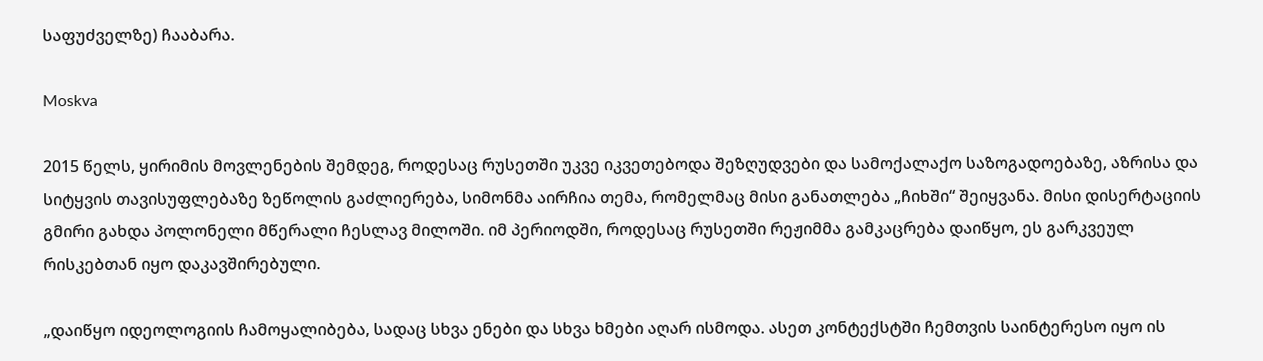საფუძველზე) ჩააბარა.

Moskva

2015 წელს, ყირიმის მოვლენების შემდეგ, როდესაც რუსეთში უკვე იკვეთებოდა შეზღუდვები და სამოქალაქო საზოგადოებაზე, აზრისა და სიტყვის თავისუფლებაზე ზეწოლის გაძლიერება, სიმონმა აირჩია თემა, რომელმაც მისი განათლება „ჩიხში“ შეიყვანა. მისი დისერტაციის გმირი გახდა პოლონელი მწერალი ჩესლავ მილოში. იმ პერიოდში, როდესაც რუსეთში რეჟიმმა გამკაცრება დაიწყო, ეს გარკვეულ რისკებთან იყო დაკავშირებული.

„დაიწყო იდეოლოგიის ჩამოყალიბება, სადაც სხვა ენები და სხვა ხმები აღარ ისმოდა. ასეთ კონტექსტში ჩემთვის საინტერესო იყო ის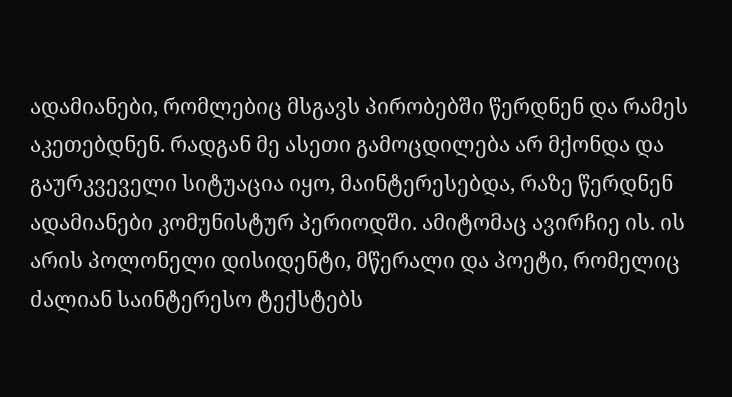ადამიანები, რომლებიც მსგავს პირობებში წერდნენ და რამეს აკეთებდნენ. რადგან მე ასეთი გამოცდილება არ მქონდა და გაურკვეველი სიტუაცია იყო, მაინტერესებდა, რაზე წერდნენ ადამიანები კომუნისტურ პერიოდში. ამიტომაც ავირჩიე ის. ის არის პოლონელი დისიდენტი, მწერალი და პოეტი, რომელიც ძალიან საინტერესო ტექსტებს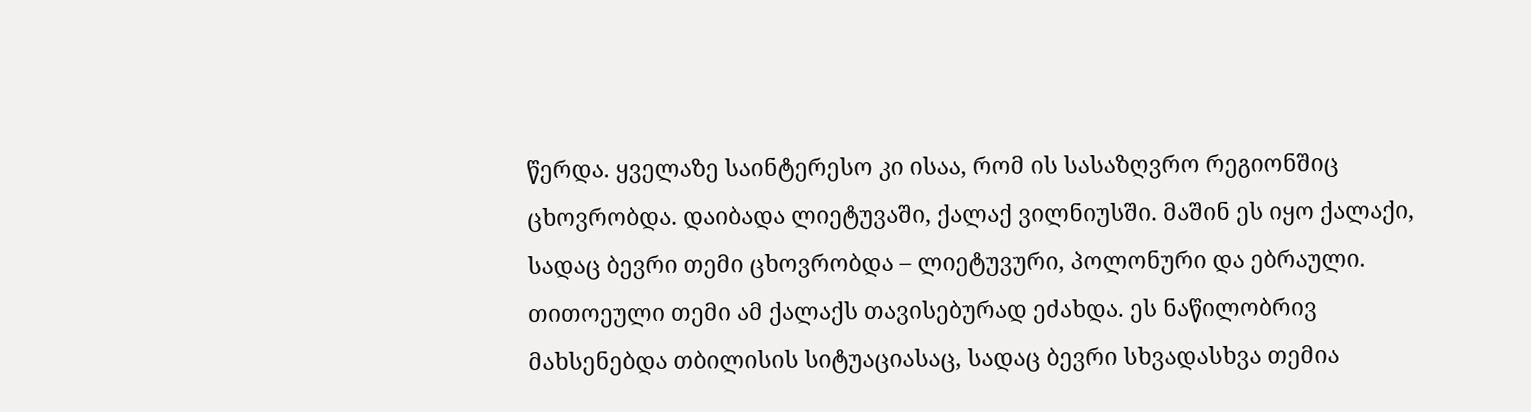წერდა. ყველაზე საინტერესო კი ისაა, რომ ის სასაზღვრო რეგიონშიც ცხოვრობდა. დაიბადა ლიეტუვაში, ქალაქ ვილნიუსში. მაშინ ეს იყო ქალაქი, სადაც ბევრი თემი ცხოვრობდა – ლიეტუვური, პოლონური და ებრაული. თითოეული თემი ამ ქალაქს თავისებურად ეძახდა. ეს ნაწილობრივ მახსენებდა თბილისის სიტუაციასაც, სადაც ბევრი სხვადასხვა თემია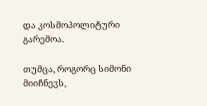და კოსმოპოლიტური გარემოა.

თუმცა, როგორც სიმონი მიიჩნევს,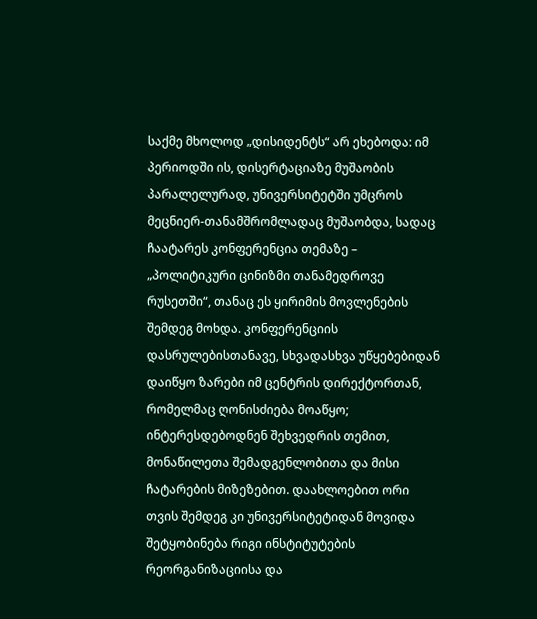საქმე მხოლოდ „დისიდენტს“ არ ეხებოდა: იმ პერიოდში ის, დისერტაციაზე მუშაობის პარალელურად, უნივერსიტეტში უმცროს მეცნიერ-თანამშრომლადაც მუშაობდა, სადაც ჩაატარეს კონფერენცია თემაზე – „პოლიტიკური ცინიზმი თანამედროვე რუსეთში“, თანაც ეს ყირიმის მოვლენების შემდეგ მოხდა. კონფერენციის დასრულებისთანავე, სხვადასხვა უწყებებიდან დაიწყო ზარები იმ ცენტრის დირექტორთან, რომელმაც ღონისძიება მოაწყო; ინტერესდებოდნენ შეხვედრის თემით, მონაწილეთა შემადგენლობითა და მისი ჩატარების მიზეზებით. დაახლოებით ორი თვის შემდეგ კი უნივერსიტეტიდან მოვიდა შეტყობინება რიგი ინსტიტუტების რეორგანიზაციისა და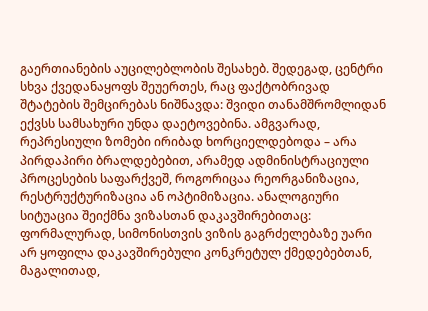გაერთიანების აუცილებლობის შესახებ. შედეგად, ცენტრი სხვა ქვედანაყოფს შეუერთეს, რაც ფაქტობრივად შტატების შემცირებას ნიშნავდა: შვიდი თანამშრომლიდან ექვსს სამსახური უნდა დაეტოვებინა. ამგვარად, რეპრესიული ზომები ირიბად ხორციელდებოდა – არა პირდაპირი ბრალდებებით, არამედ ადმინისტრაციული პროცესების საფარქვეშ, როგორიცაა რეორგანიზაცია, რესტრუქტურიზაცია ან ოპტიმიზაცია. ანალოგიური სიტუაცია შეიქმნა ვიზასთან დაკავშირებითაც: ფორმალურად, სიმონისთვის ვიზის გაგრძელებაზე უარი არ ყოფილა დაკავშირებული კონკრეტულ ქმედებებთან, მაგალითად,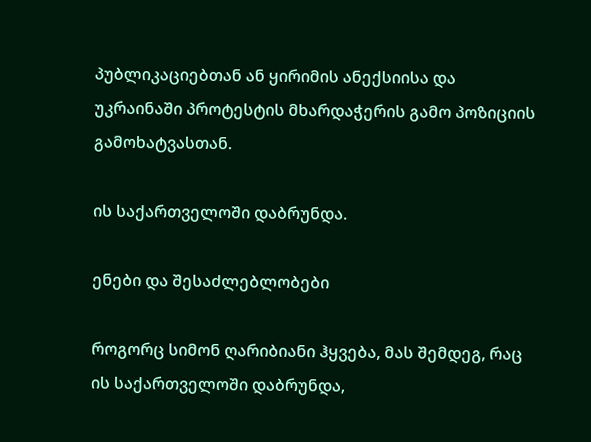პუბლიკაციებთან ან ყირიმის ანექსიისა და უკრაინაში პროტესტის მხარდაჭერის გამო პოზიციის გამოხატვასთან.

ის საქართველოში დაბრუნდა.

ენები და შესაძლებლობები

როგორც სიმონ ღარიბიანი ჰყვება, მას შემდეგ, რაც ის საქართველოში დაბრუნდა,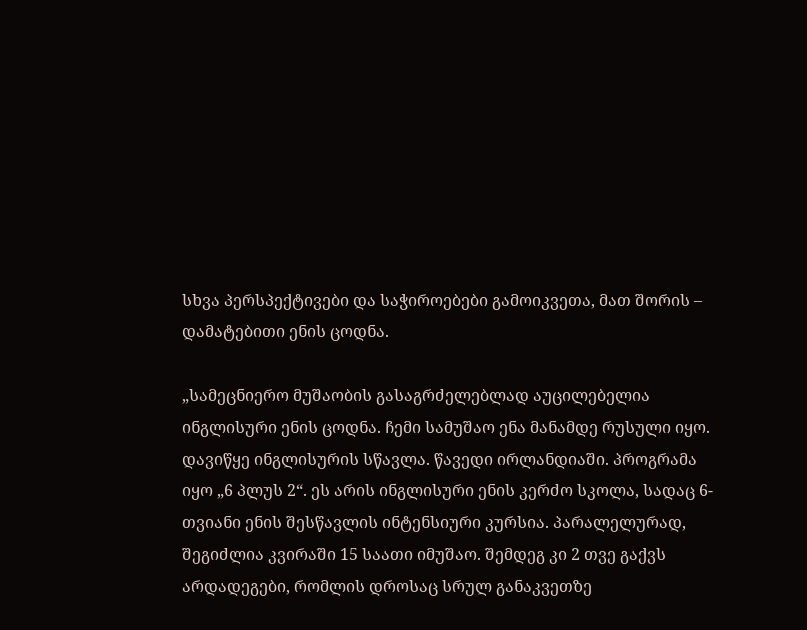სხვა პერსპექტივები და საჭიროებები გამოიკვეთა, მათ შორის – დამატებითი ენის ცოდნა.

„სამეცნიერო მუშაობის გასაგრძელებლად აუცილებელია ინგლისური ენის ცოდნა. ჩემი სამუშაო ენა მანამდე რუსული იყო. დავიწყე ინგლისურის სწავლა. წავედი ირლანდიაში. პროგრამა იყო „6 პლუს 2“. ეს არის ინგლისური ენის კერძო სკოლა, სადაც 6-თვიანი ენის შესწავლის ინტენსიური კურსია. პარალელურად, შეგიძლია კვირაში 15 საათი იმუშაო. შემდეგ კი 2 თვე გაქვს არდადეგები, რომლის დროსაც სრულ განაკვეთზე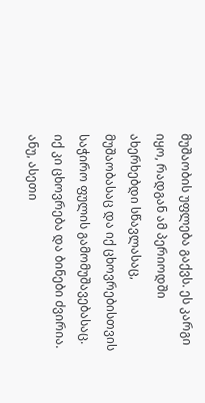მუშაობის უფლება გაქვს. ეს კარგი იყო, რადგან ამ პერიოდში ახერხებდი სწავლასაც, მუშაობასაც და იქ ცხოვრებისთვის საჭირო ფულის გამომუშავებასაც. იქ კი ცხოვრება და ბინები ძვირია. ანუ, ასეთი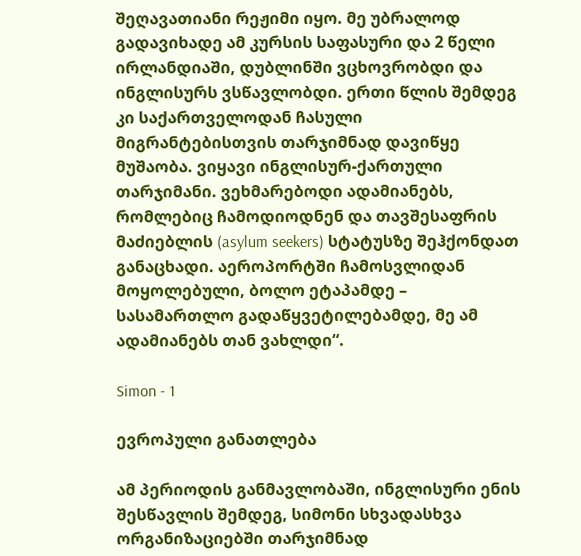შეღავათიანი რეჟიმი იყო. მე უბრალოდ გადავიხადე ამ კურსის საფასური და 2 წელი ირლანდიაში, დუბლინში ვცხოვრობდი და ინგლისურს ვსწავლობდი. ერთი წლის შემდეგ კი საქართველოდან ჩასული მიგრანტებისთვის თარჯიმნად დავიწყე მუშაობა. ვიყავი ინგლისურ-ქართული თარჯიმანი. ვეხმარებოდი ადამიანებს, რომლებიც ჩამოდიოდნენ და თავშესაფრის მაძიებლის (asylum seekers) სტატუსზე შეჰქონდათ განაცხადი. აეროპორტში ჩამოსვლიდან მოყოლებული, ბოლო ეტაპამდე – სასამართლო გადაწყვეტილებამდე, მე ამ ადამიანებს თან ვახლდი“.

Simon - 1

ევროპული განათლება

ამ პერიოდის განმავლობაში, ინგლისური ენის შესწავლის შემდეგ, სიმონი სხვადასხვა ორგანიზაციებში თარჯიმნად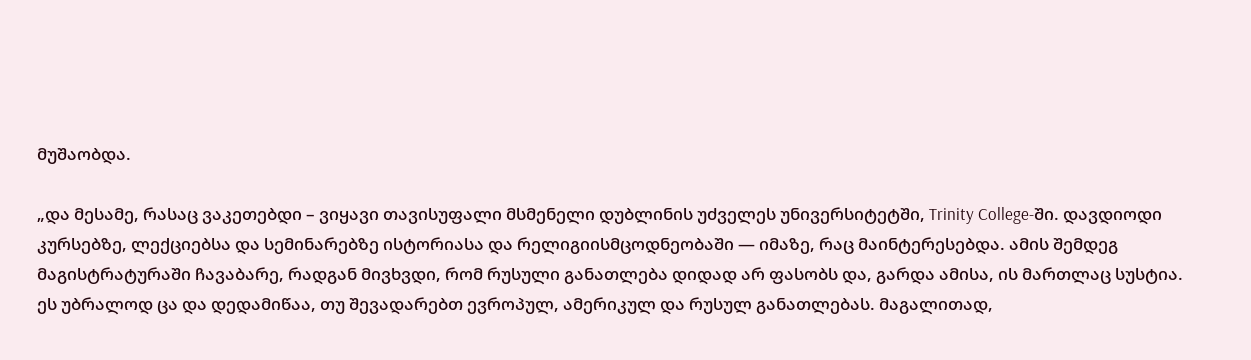მუშაობდა.

„და მესამე, რასაც ვაკეთებდი – ვიყავი თავისუფალი მსმენელი დუბლინის უძველეს უნივერსიტეტში, Trinity College-ში. დავდიოდი კურსებზე, ლექციებსა და სემინარებზე ისტორიასა და რელიგიისმცოდნეობაში — იმაზე, რაც მაინტერესებდა. ამის შემდეგ მაგისტრატურაში ჩავაბარე, რადგან მივხვდი, რომ რუსული განათლება დიდად არ ფასობს და, გარდა ამისა, ის მართლაც სუსტია. ეს უბრალოდ ცა და დედამიწაა, თუ შევადარებთ ევროპულ, ამერიკულ და რუსულ განათლებას. მაგალითად,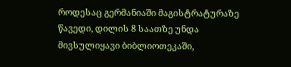როდესაც გერმანიაში მაგისტრატურაზე წავედი, დილის 8 საათზე უნდა მივსულიყავი ბიბლიოთეკაში,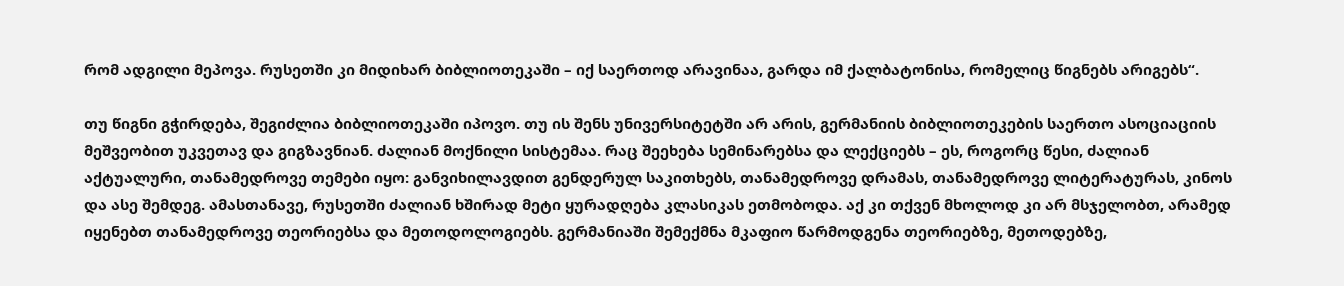რომ ადგილი მეპოვა. რუსეთში კი მიდიხარ ბიბლიოთეკაში – იქ საერთოდ არავინაა, გარდა იმ ქალბატონისა, რომელიც წიგნებს არიგებს“.

თუ წიგნი გჭირდება, შეგიძლია ბიბლიოთეკაში იპოვო. თუ ის შენს უნივერსიტეტში არ არის, გერმანიის ბიბლიოთეკების საერთო ასოციაციის მეშვეობით უკვეთავ და გიგზავნიან. ძალიან მოქნილი სისტემაა. რაც შეეხება სემინარებსა და ლექციებს – ეს, როგორც წესი, ძალიან აქტუალური, თანამედროვე თემები იყო: განვიხილავდით გენდერულ საკითხებს, თანამედროვე დრამას, თანამედროვე ლიტერატურას, კინოს და ასე შემდეგ. ამასთანავე, რუსეთში ძალიან ხშირად მეტი ყურადღება კლასიკას ეთმობოდა. აქ კი თქვენ მხოლოდ კი არ მსჯელობთ, არამედ იყენებთ თანამედროვე თეორიებსა და მეთოდოლოგიებს. გერმანიაში შემექმნა მკაფიო წარმოდგენა თეორიებზე, მეთოდებზე,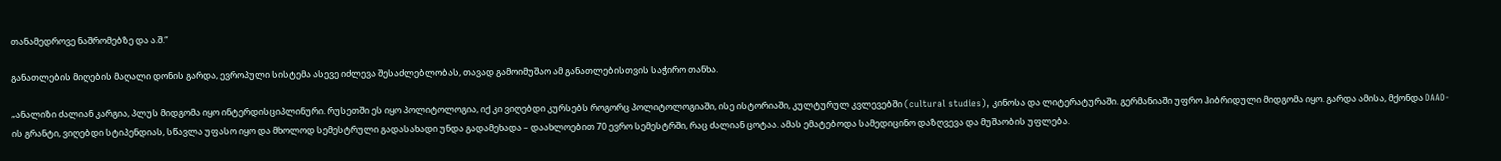თანამედროვე ნაშრომებზე და ა.შ.“

განათლების მიღების მაღალი დონის გარდა, ევროპული სისტემა ასევე იძლევა შესაძლებლობას, თავად გამოიმუშაო ამ განათლებისთვის საჭირო თანხა.

„ანალიზი ძალიან კარგია, პლუს მიდგომა იყო ინტერდისციპლინური. რუსეთში ეს იყო პოლიტოლოგია, იქ კი ვიღებდი კურსებს როგორც პოლიტოლოგიაში, ისე ისტორიაში, კულტურულ კვლევებში (cultural studies), კინოსა და ლიტერატურაში. გერმანიაში უფრო ჰიბრიდული მიდგომა იყო. გარდა ამისა, მქონდა DAAD-ის გრანტი, ვიღებდი სტიპენდიას, სწავლა უფასო იყო და მხოლოდ სემესტრული გადასახადი უნდა გადამეხადა – დაახლოებით 70 ევრო სემესტრში, რაც ძალიან ცოტაა. ამას ემატებოდა სამედიცინო დაზღვევა და მუშაობის უფლება.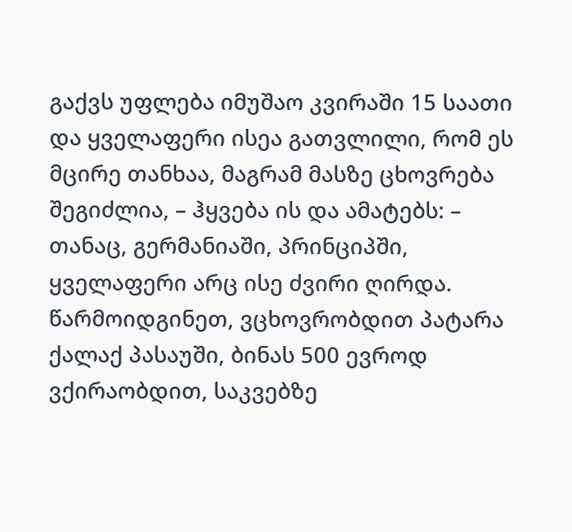გაქვს უფლება იმუშაო კვირაში 15 საათი და ყველაფერი ისეა გათვლილი, რომ ეს მცირე თანხაა, მაგრამ მასზე ცხოვრება შეგიძლია, – ჰყვება ის და ამატებს: – თანაც, გერმანიაში, პრინციპში, ყველაფერი არც ისე ძვირი ღირდა. წარმოიდგინეთ, ვცხოვრობდით პატარა ქალაქ პასაუში, ბინას 500 ევროდ ვქირაობდით, საკვებზე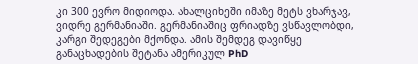კი 300 ევრო მიდიოდა. ახალციხეში იმაზე მეტს ვხარჯავ, ვიდრე გერმანიაში. გერმანიაშიც ფრიადზე ვსწავლობდი, კარგი შედეგები მქონდა. ამის შემდეგ დავიწყე განაცხადების შეტანა ამერიკულ PhD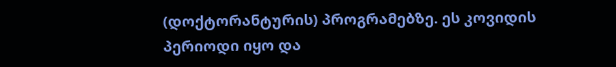(დოქტორანტურის) პროგრამებზე. ეს კოვიდის პერიოდი იყო და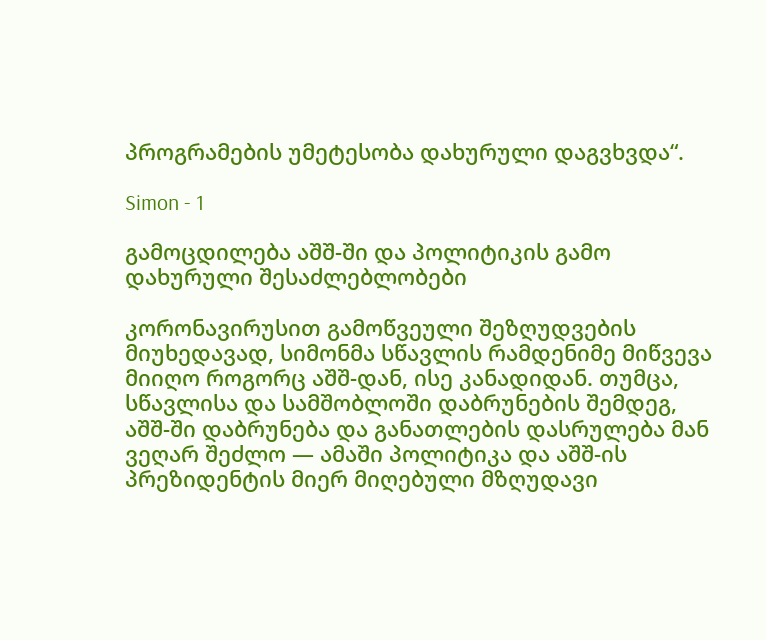პროგრამების უმეტესობა დახურული დაგვხვდა“.

Simon - 1

გამოცდილება აშშ-ში და პოლიტიკის გამო დახურული შესაძლებლობები

კორონავირუსით გამოწვეული შეზღუდვების მიუხედავად, სიმონმა სწავლის რამდენიმე მიწვევა მიიღო როგორც აშშ-დან, ისე კანადიდან. თუმცა, სწავლისა და სამშობლოში დაბრუნების შემდეგ, აშშ-ში დაბრუნება და განათლების დასრულება მან ვეღარ შეძლო — ამაში პოლიტიკა და აშშ-ის პრეზიდენტის მიერ მიღებული მზღუდავი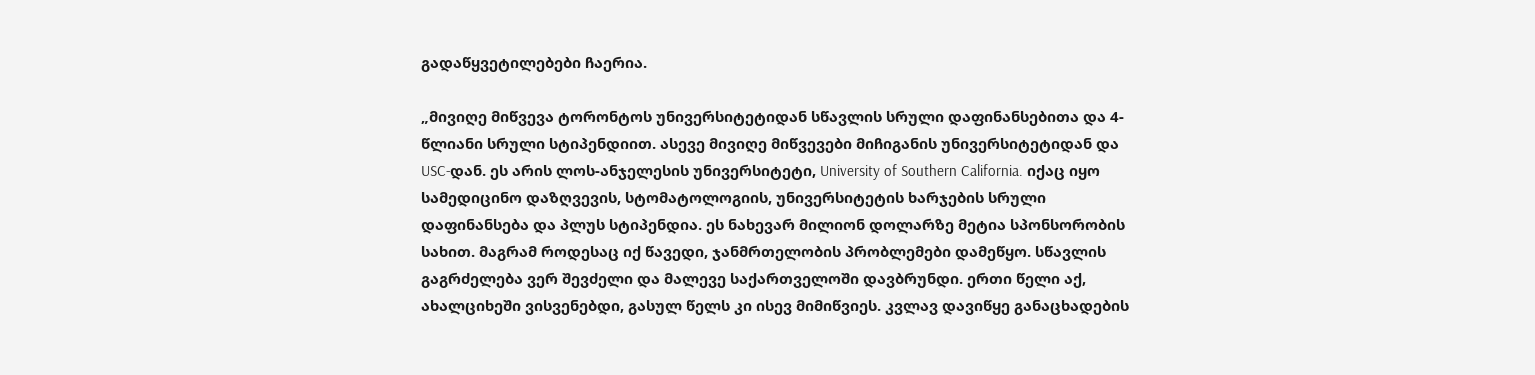გადაწყვეტილებები ჩაერია.

„მივიღე მიწვევა ტორონტოს უნივერსიტეტიდან სწავლის სრული დაფინანსებითა და 4-წლიანი სრული სტიპენდიით. ასევე მივიღე მიწვევები მიჩიგანის უნივერსიტეტიდან და USC-დან. ეს არის ლოს-ანჯელესის უნივერსიტეტი, University of Southern California. იქაც იყო სამედიცინო დაზღვევის, სტომატოლოგიის, უნივერსიტეტის ხარჯების სრული დაფინანსება და პლუს სტიპენდია. ეს ნახევარ მილიონ დოლარზე მეტია სპონსორობის სახით. მაგრამ როდესაც იქ წავედი, ჯანმრთელობის პრობლემები დამეწყო. სწავლის გაგრძელება ვერ შევძელი და მალევე საქართველოში დავბრუნდი. ერთი წელი აქ, ახალციხეში ვისვენებდი, გასულ წელს კი ისევ მიმიწვიეს. კვლავ დავიწყე განაცხადების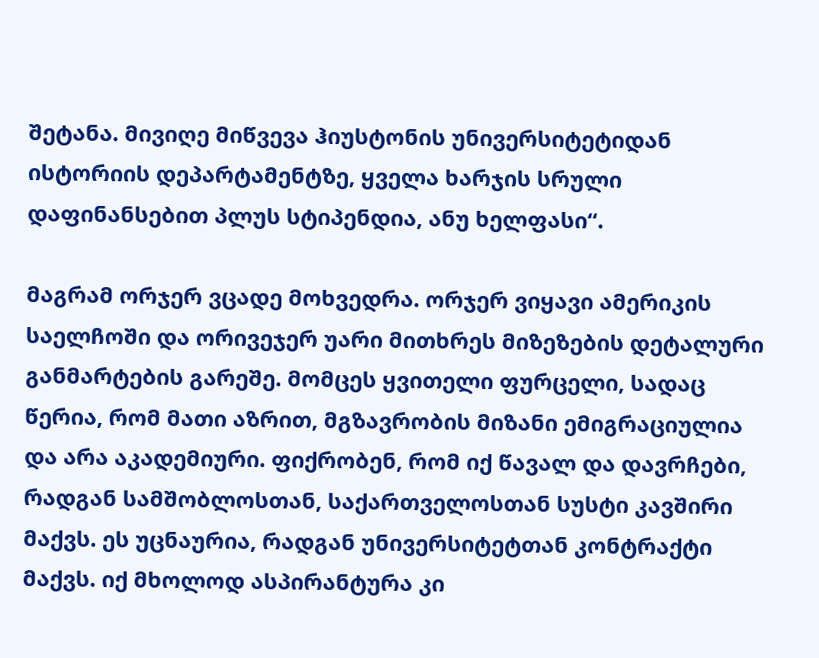შეტანა. მივიღე მიწვევა ჰიუსტონის უნივერსიტეტიდან ისტორიის დეპარტამენტზე, ყველა ხარჯის სრული დაფინანსებით პლუს სტიპენდია, ანუ ხელფასი“.

მაგრამ ორჯერ ვცადე მოხვედრა. ორჯერ ვიყავი ამერიკის საელჩოში და ორივეჯერ უარი მითხრეს მიზეზების დეტალური განმარტების გარეშე. მომცეს ყვითელი ფურცელი, სადაც წერია, რომ მათი აზრით, მგზავრობის მიზანი ემიგრაციულია და არა აკადემიური. ფიქრობენ, რომ იქ წავალ და დავრჩები, რადგან სამშობლოსთან, საქართველოსთან სუსტი კავშირი მაქვს. ეს უცნაურია, რადგან უნივერსიტეტთან კონტრაქტი მაქვს. იქ მხოლოდ ასპირანტურა კი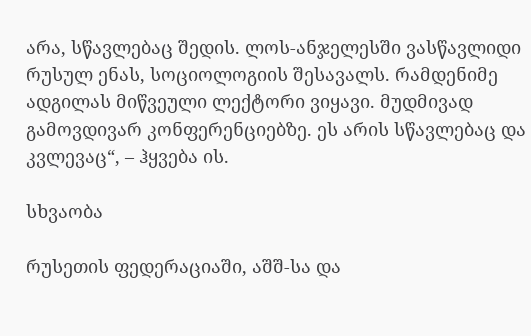არა, სწავლებაც შედის. ლოს-ანჯელესში ვასწავლიდი რუსულ ენას, სოციოლოგიის შესავალს. რამდენიმე ადგილას მიწვეული ლექტორი ვიყავი. მუდმივად გამოვდივარ კონფერენციებზე. ეს არის სწავლებაც და კვლევაც“, – ჰყვება ის.

სხვაობა

რუსეთის ფედერაციაში, აშშ-სა და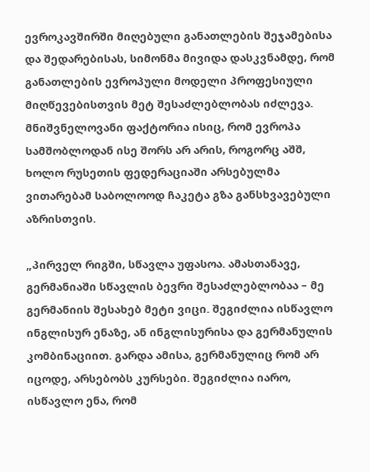ევროკავშირში მიღებული განათლების შეჯამებისა და შედარებისას, სიმონმა მივიდა დასკვნამდე, რომ განათლების ევროპული მოდელი პროფესიული მიღწევებისთვის მეტ შესაძლებლობას იძლევა. მნიშვნელოვანი ფაქტორია ისიც, რომ ევროპა სამშობლოდან ისე შორს არ არის, როგორც აშშ, ხოლო რუსეთის ფედერაციაში არსებულმა ვითარებამ საბოლოოდ ჩაკეტა გზა განსხვავებული აზრისთვის.

„პირველ რიგში, სწავლა უფასოა. ამასთანავე, გერმანიაში სწავლის ბევრი შესაძლებლობაა – მე გერმანიის შესახებ მეტი ვიცი. შეგიძლია ისწავლო ინგლისურ ენაზე, ან ინგლისურისა და გერმანულის კომბინაციით. გარდა ამისა, გერმანულიც რომ არ იცოდე, არსებობს კურსები. შეგიძლია იარო, ისწავლო ენა, რომ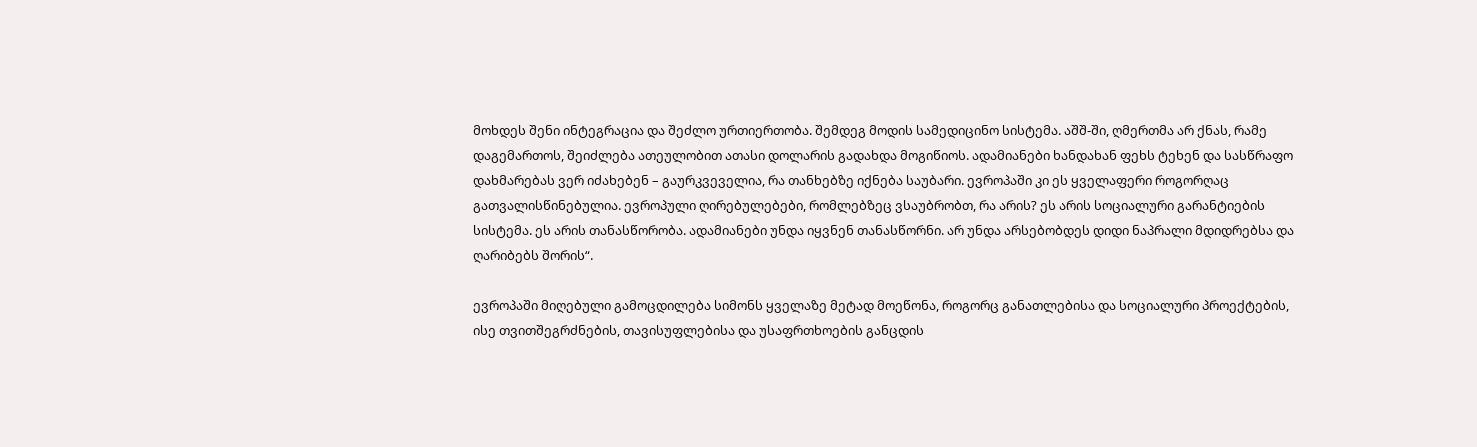მოხდეს შენი ინტეგრაცია და შეძლო ურთიერთობა. შემდეგ მოდის სამედიცინო სისტემა. აშშ-ში, ღმერთმა არ ქნას, რამე დაგემართოს, შეიძლება ათეულობით ათასი დოლარის გადახდა მოგიწიოს. ადამიანები ხანდახან ფეხს ტეხენ და სასწრაფო დახმარებას ვერ იძახებენ – გაურკვეველია, რა თანხებზე იქნება საუბარი. ევროპაში კი ეს ყველაფერი როგორღაც გათვალისწინებულია. ევროპული ღირებულებები, რომლებზეც ვსაუბრობთ, რა არის? ეს არის სოციალური გარანტიების სისტემა. ეს არის თანასწორობა. ადამიანები უნდა იყვნენ თანასწორნი. არ უნდა არსებობდეს დიდი ნაპრალი მდიდრებსა და ღარიბებს შორის“.

ევროპაში მიღებული გამოცდილება სიმონს ყველაზე მეტად მოეწონა, როგორც განათლებისა და სოციალური პროექტების, ისე თვითშეგრძნების, თავისუფლებისა და უსაფრთხოების განცდის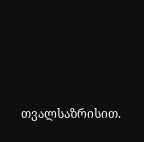თვალსაზრისით.